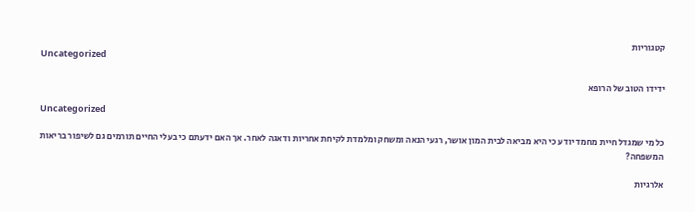קטגוריות
Uncategorized

ידידו הטוב של הרופא

Uncategorized

כל מי שמגדל חיית מחמד יודע כי היא מביאה לבית המון אושר, רגעי הנאה ומשחק ומלמדת לקיחת אחריות ודאגה לאחר. אך האם ידעתם כי בעלי החיים תורמים גם לשיפור בריאות המשפחה?

אלרגיות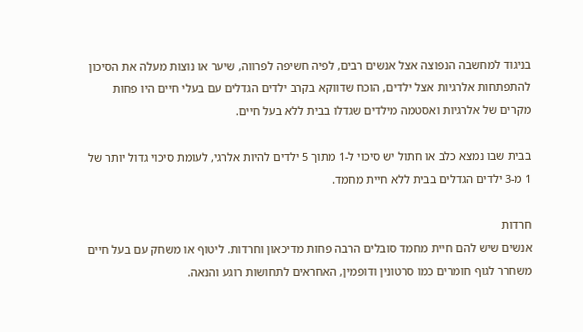בניגוד למחשבה הנפוצה אצל אנשים רבים, לפיה חשיפה לפרווה, שיער או נוצות מעלה את הסיכון להתפתחות אלרגיות אצל ילדים, הוכח שדווקא בקרב ילדים הגדלים עם בעלי חיים היו פחות מקרים של אלרגיות ואסטמה מילדים שגדלו בבית ללא בעל חיים.

בבית שבו נמצא כלב או חתול יש סיכוי ל-1 מתוך 5 ילדים להיות אלרגי, לעומת סיכוי גדול יותר של 1 מ-3 ילדים הגדלים בבית ללא חיית מחמד.

חרדות
אנשים שיש להם חיית מחמד סובלים הרבה פחות מדיכאון וחרדות. ליטוף או משחק עם בעל חיים משחרר לגוף חומרים כמו סרטונין ודופמין, האחראים לתחושות רוגע והנאה.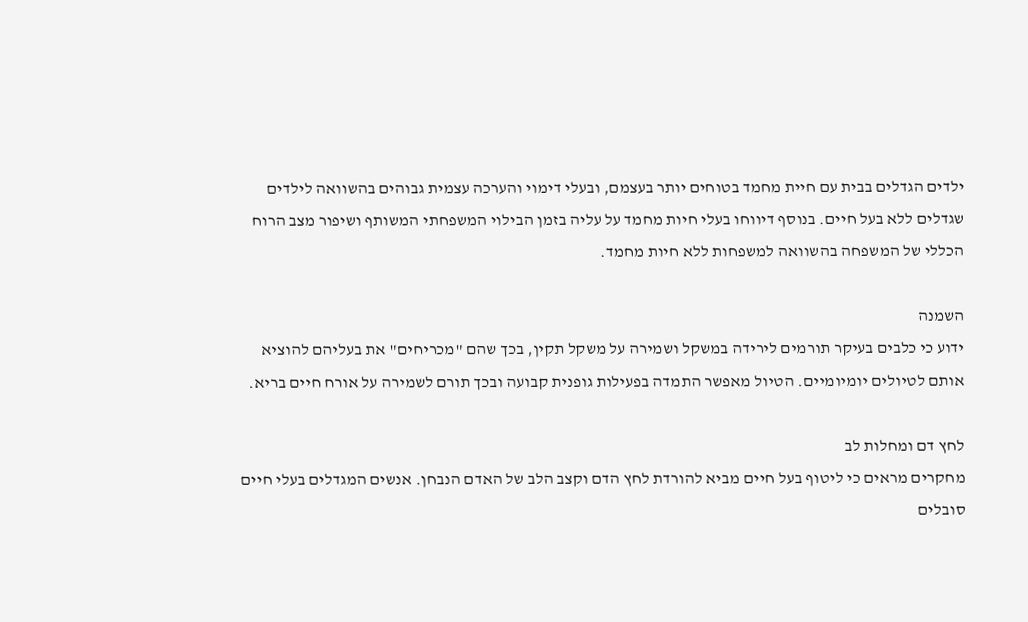ילדים הגדלים בבית עם חיית מחמד בטוחים יותר בעצמם, ובעלי דימוי והערכה עצמית גבוהים בהשוואה לילדים שגדלים ללא בעל חיים. בנוסף דיווחו בעלי חיות מחמד על עליה בזמן הבילוי המשפחתי המשותף ושיפור מצב הרוח הכללי של המשפחה בהשוואה למשפחות ללא חיות מחמד.

השמנה
ידוע כי כלבים בעיקר תורמים לירידה במשקל ושמירה על משקל תקין, בכך שהם "מכריחים" את בעליהם להוציא אותם לטיולים יומיומיים. הטיול מאפשר התמדה בפעילות גופנית קבועה ובכך תורם לשמירה על אורח חיים בריא.

לחץ דם ומחלות לב
מחקרים מראים כי ליטוף בעל חיים מביא להורדת לחץ הדם וקצב הלב של האדם הנבחן. אנשים המגדלים בעלי חיים סובלים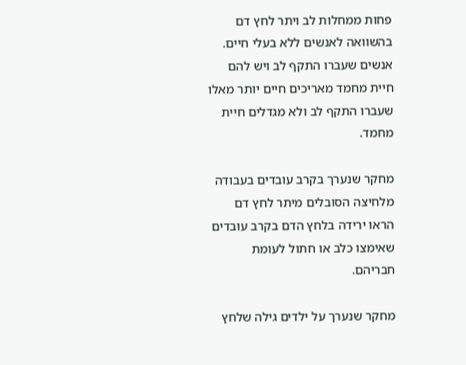פחות ממחלות לב ויתר לחץ דם בהשוואה לאנשים ללא בעלי חיים. אנשים שעברו התקף לב ויש להם חיית מחמד מאריכים חיים יותר מאלו שעברו התקף לב ולא מגדלים חיית מחמד.

מחקר שנערך בקרב עובדים בעבודה מלחיצה הסובלים מיתר לחץ דם הראו ירידה בלחץ הדם בקרב עובדים שאימצו כלב או חתול לעומת חבריהם.

מחקר שנערך על ילדים גילה שלחץ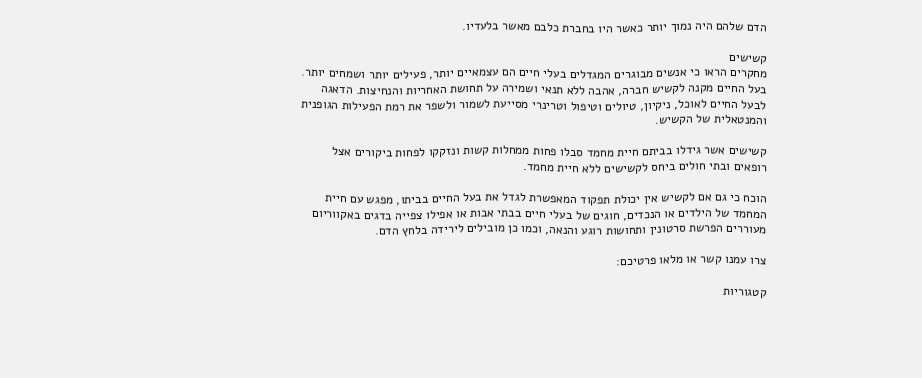הדם שלהם היה נמוך יותר כאשר היו בחברת כלבם מאשר בלעדיו.

קשישים
מחקרים הראו כי אנשים מבוגרים המגדלים בעלי חיים הם עצמאיים יותר, פעילים יותר ושמחים יותר. בעל החיים מקנה לקשיש חברה, אהבה ללא תנאי ושמירה על תחושת האחריות והנחיצות. הדאגה לבעל החיים לאוכל, ניקיון, טיולים וטיפול וטרינרי מסייעת לשמור ולשפר את רמת הפעילות הגופנית והמנטאלית של הקשיש.

קשישים אשר גידלו בביתם חיית מחמד סבלו פחות ממחלות קשות ונזקקו לפחות ביקורים אצל רופאים ובתי חולים ביחס לקשישים ללא חיית מחמד.

הוכח כי גם אם לקשיש אין יכולת תפקוד המאפשרת לגדל את בעל החיים בביתו, מפגש עם חיית המחמד של הילדים או הנכדים, חוגים של בעלי חיים בבתי אבות או אפילו צפייה בדגים באקווריום מעוררים הפרשת סרטונין ותחושות רוגע והנאה, וכמו כן מובילים לירידה בלחץ הדם.

צרו עמנו קשר או מלאו פרטיכם:

קטגוריות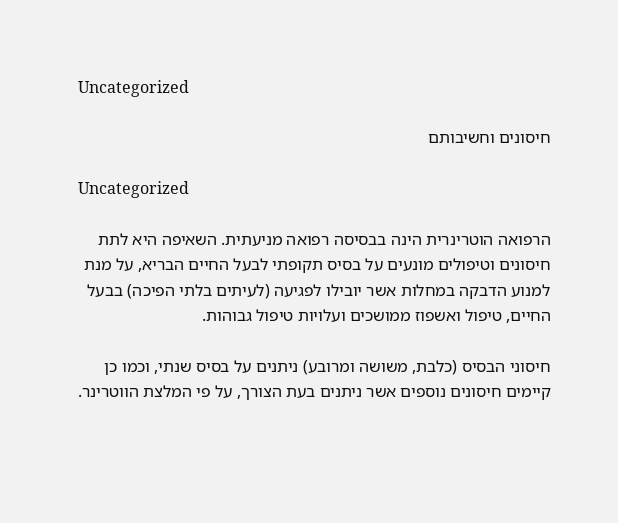Uncategorized

חיסונים וחשיבותם

Uncategorized

הרפואה הוטרינרית הינה בבסיסה רפואה מניעתית. השאיפה היא לתת חיסונים וטיפולים מונעים על בסיס תקופתי לבעל החיים הבריא, על מנת למנוע הדבקה במחלות אשר יובילו לפגיעה (לעיתים בלתי הפיכה) בבעל החיים, טיפול ואשפוז ממושכים ועלויות טיפול גבוהות.

חיסוני הבסיס (כלבת, משושה ומרובע) ניתנים על בסיס שנתי, וכמו כן קיימים חיסונים נוספים אשר ניתנים בעת הצורך, על פי המלצת הווטרינר.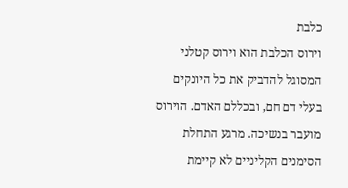כלבת
וירוס הכלבת הוא וירוס קטלני המסוגל להדביק את כל היונקים בעלי דם חם, ובכללם האדם. הוירוס מועבר בנשיכה. מרגע התחלת הסימנים הקליניים לא קיימת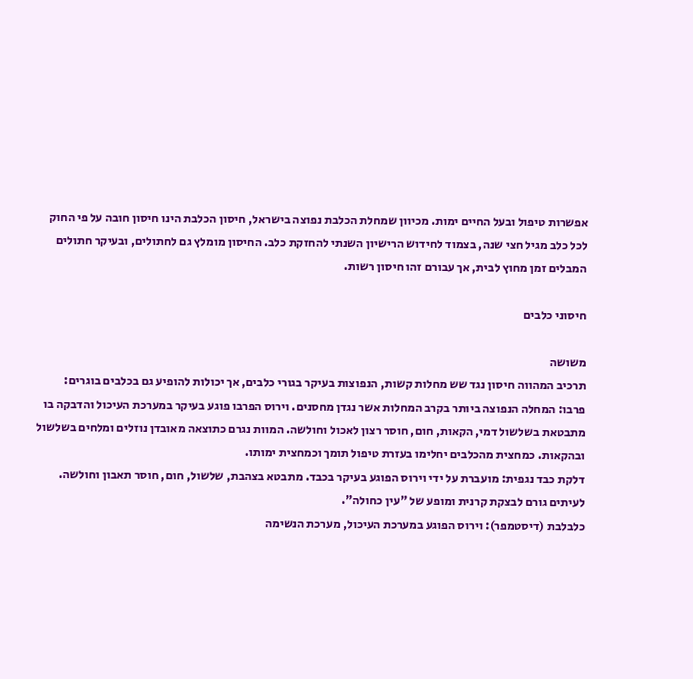אפשרות טיפול ובעל החיים ימות. מכיוון שמחלת הכלבת נפוצה בישראל, חיסון הכלבת הינו חיסון חובה על פי החוק לכל כלב מגיל חצי שנה, בצמוד לחידוש הרישיון השנתי להחזקת כלב. החיסון מומלץ גם לחתולים, ובעיקר חתולים המבלים זמן מחוץ לבית, אך עבורם זהו חיסון רשות.

חיסוני כלבים

משושה
תרכיב המהווה חיסון נגד שש מחלות קשות, הנפוצות בעיקר בגורי כלבים, אך יכולות להופיע גם בכלבים בוגרים:
פרבו: המחלה הנפוצה ביותר בקרב המחלות אשר נגדן מחסנים. וירוס הפרבו פוגע בעיקר במערכת העיכול והדבקה בו מתבטאת בשלשול דמי, הקאות, חום, חוסר רצון לאכול וחולשה. המוות נגרם כתוצאה מאובדן נוזלים ומלחים בשלשול ובהקאות. כמחצית מהכלבים יחלימו בעזרת טיפול תומך וכמחצית ימותו.
דלקת כבד נגפית: מועברת על ידי וירוס הפוגע בעיקר בכבד. מתבטא בצהבת, שלשול, חום, חוסר תאבון וחולשה. לעיתים גורם לבצקת קרנית ומופע של "עין כחולה".
כלבלבת (דיסטמפר): וירוס הפוגע במערכת העיכול, מערכת הנשימה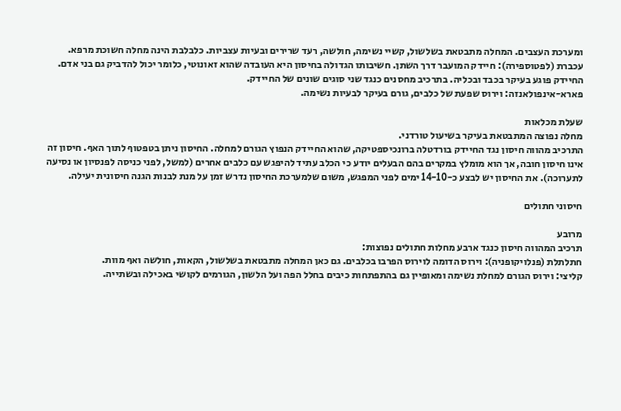ומערכת העצבים. המחלה מתבטאת בשלשול, קשיי נשימה, חולשה, רעד שרירים ובעיות עצביות. כלבלבת הינה מחלה חשוכת מרפא.
עכברת (לפטוספירה): חיידק המועבר דרך השתן. חשיבותו הגדולה בחיסון היא העובדה שהוא זאונוטי, כלומר יכול להדביק גם בני אדם. החיידק פוגע בעיקר בכבד ובכליה. בתרכיב מחסנים כנגד שני סוגים שונים של החיידק.
פארא-אינפולאנזה: וירוס שפעת של כלבים, גורם בעיקר לבעיות נשימה.

שעלת מכלאות
מחלה נפוצה המתבטאת בעיקר בשיעול טורדני.
התרכיב מהווה חיסון נגד החיידק בורדטלה ברונכיספטיקה, שהוא החיידק הנפוץ הגורם למחלה. החיסון ניתן בטפטוף לתוך האף. חיסון זה אינו חיסון חובה, אך הוא מומלץ במקרים בהם הבעלים יודע כי הכלב עתיד להיפגש עם כלבים אחרים (למשל, לפני כניסה לפנסיון או נסיעה לתערוכה). את החיסון יש לבצע כ-14-10 ימים לפני המפגש, משום שלמערכת החיסון נדרש זמן על מנת לבנות הגנה חיסונית יעילה.

חיסוני חתולים

מרובע
תרכיב המהווה חיסון כנגד ארבע מחלות חתולים נפוצות:
חתלתלת (פנלויקופניה): וירוס הדומה לוירוס הפרבו בכלבים. גם כאן המחלה מתבטאת בשלשול, הקאות, חולשה ואף מוות.
קליצי: וירוס הגורם למחלת נשימה ומאופיין גם בהתפתחות כיבים בחלל הפה ועל הלשון, הגורמים לקושי באכילה ובשתייה.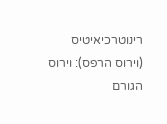רינוטרכיאיטיס (וירוס הרפס): וירוס הגורם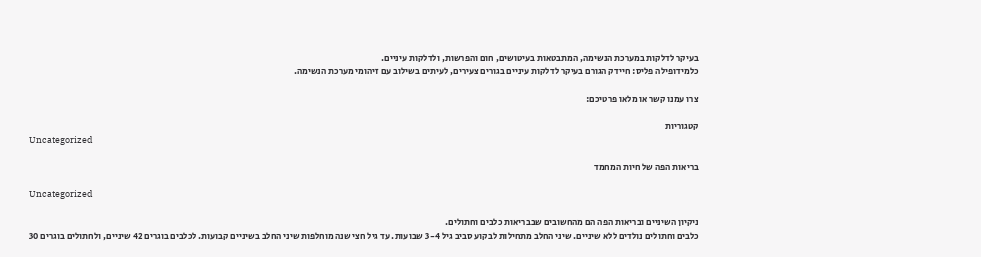בעיקר לדלקות במערכת הנשימה, המתבטאות בעיטושים, חום והפרשות, ולדלקות עיניים.
כלמידופילה פליס: חיידק הגורם בעיקר לדלקות עיניים בגורים צעירים, לעיתים בשילוב עם זיהומי מערכת הנשימה.

צרו עמנו קשר או מלאו פרטיכם:

קטגוריות
Uncategorized

בריאות הפה של חיות המחמד

Uncategorized

ניקיון השיניים ובריאות הפה הם מהחשובים שבבריאות כלבים וחתולים.
כלבים וחתולים נולדים ללא שיניים. שיני החלב מתחילות לבקוע סביב גיל 3-4 שבועות. עד גיל חצי שנה מוחלפות שיני החלב בשיניים קבועות. לכלבים בוגרים 42 שיניים, ולחתולים בוגרים 30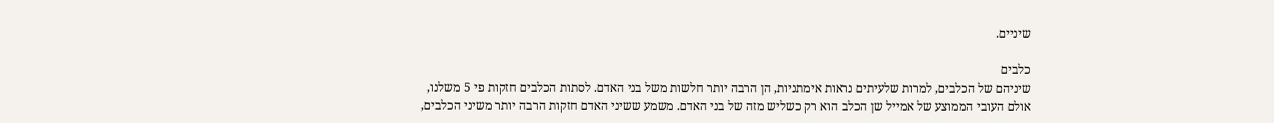שיניים.

כלבים
שיניהם של הכלבים, למרות שלעיתים נראות אימתניות, הן הרבה יותר חלשות משל בני האדם. לסתות הכלבים חזקות פי 5 משלנו, אולם העובי הממוצע של אמייל שן הכלב הוא רק כשליש מזה של בני האדם. משמע ששיני האדם חזקות הרבה יותר משיני הכלבים,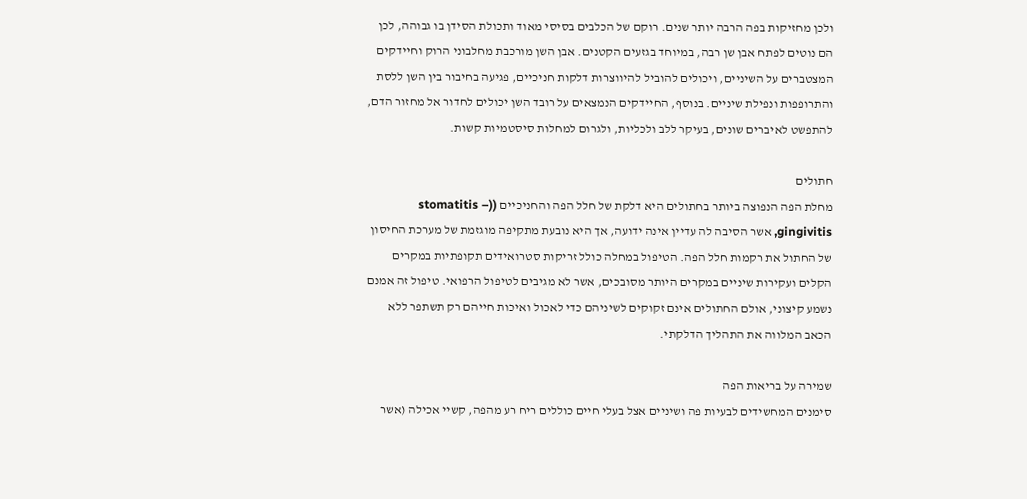ולכן מחזיקות בפה הרבה יותר שנים. רוקם של הכלבים בסיסי מאוד ותכולת הסידן בו גבוהה, לכן הם נוטים לפתח אבן שן רבה, במיוחד בגזעים הקטנים. אבן השן מורכבת מחלבוני הרוק וחיידקים המצטברים על השיניים, ויכולים להוביל להיווצרות דלקות חניכיים, פגיעה בחיבור בין השן ללסת והתרופפות ונפילת שיניים. בנוסף, החיידקים הנמצאים על רובד השן יכולים לחדור אל מחזור הדם, להתפשט לאיברים שונים, בעיקר ללב ולכליות, ולגרום למחלות סיסטמיות קשות.

חתולים
מחלת הפה הנפוצה ביותר בחתולים היא דלקת של חלל הפה והחניכיים ((stomatitis – gingivitis, אשר הסיבה לה עדיין אינה ידועה, אך היא נובעת מתקיפה מוגזמת של מערכת החיסון של החתול את רקמות חלל הפה. הטיפול במחלה כולל זריקות סטרואידים תקופתיות במקרים הקלים ועקירות שיניים במקרים היותר מסובכים, אשר לא מגיבים לטיפול הרפואי. טיפול זה אמנם נשמע קיצוני, אולם החתולים אינם זקוקים לשיניהם כדי לאכול ואיכות חייהם רק תשתפר ללא הכאב המלווה את התהליך הדלקתי.

שמירה על בריאות הפה
סימנים המחשידים לבעיות פה ושיניים אצל בעלי חיים כוללים ריח רע מהפה, קשיי אכילה (אשר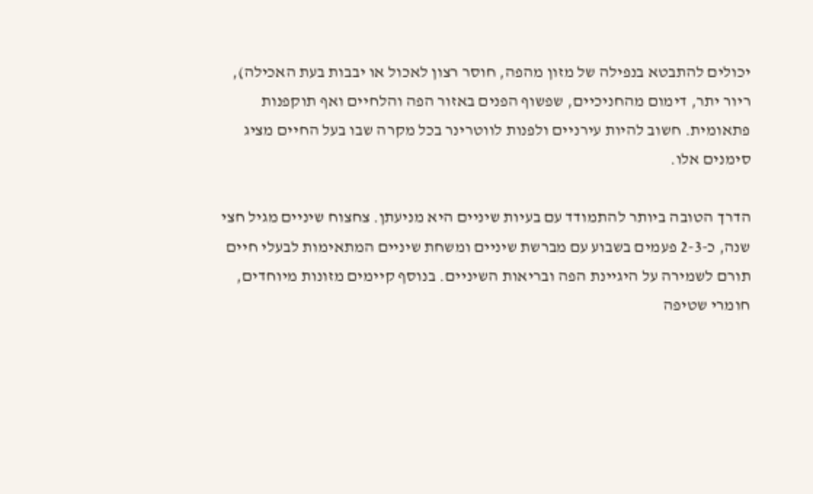יכולים להתבטא בנפילה של מזון מהפה, חוסר רצון לאכול או יבבות בעת האכילה), ריור יתר, דימום מהחניכיים, שפשוף הפנים באזור הפה והלחיים ואף תוקפנות פתאומית. חשוב להיות עירניים ולפנות לווטרינר בכל מקרה שבו בעל החיים מציג סימנים אלו.

הדרך הטובה ביותר להתמודד עם בעיות שיניים היא מניעתן. צחצוח שיניים מגיל חצי שנה, כ-2-3 פעמים בשבוע עם מברשת שיניים ומשחת שיניים המתאימות לבעלי חיים תורם לשמירה על היגיינת הפה ובריאות השיניים. בנוסף קיימים מזונות מיוחדים, חומרי שטיפה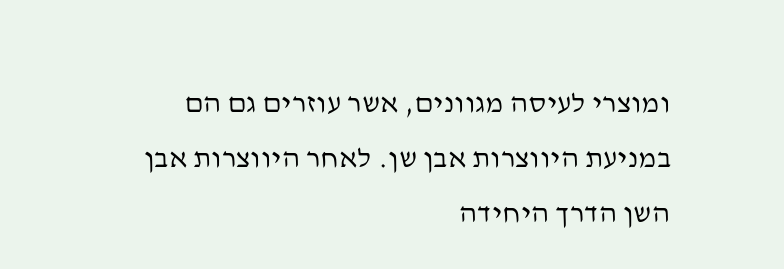ומוצרי לעיסה מגוונים, אשר עוזרים גם הם במניעת היווצרות אבן שן. לאחר היווצרות אבן השן הדרך היחידה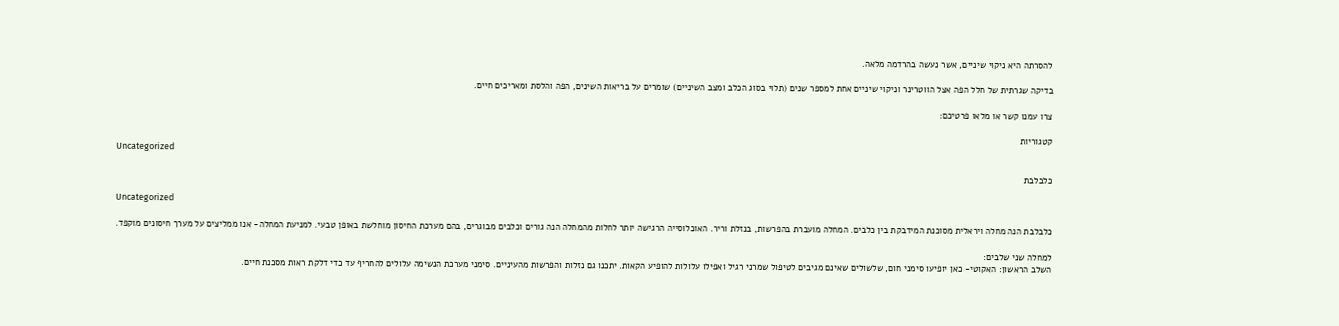להסרתה היא ניקוי שיניים, אשר נעשה בהרדמה מלאה.

בדיקה שגרתית של חלל הפה אצל הווטרינר וניקוי שיניים אחת למספר שנים (תלוי בסוג הכלב ומצב השיניים) שומרים על בריאות השינים, הפה והלסת ומאריכים חיים.

צרו עמנו קשר או מלאו פרטיכם:

קטגוריות
Uncategorized

כלבלבת

Uncategorized

כלבלבת הנה מחלה ויראלית מסוכנת המידבקת בין כלבים. המחלה מועברת בהפרשות, בנזלת וריר. האוכלוסייה הרגישה יותר לחלות מהמחלה הנה גורים וכלבים מבוגרים, בהם מערכת החיסון מוחלשת באופן טבעי. למניעת המחלה- אנו ממליצים על מערך חיסונים מוקפד.

למחלה שני שלבים:
השלב הראשון: האקוטי- כאן יופיעו סימני חום, שלשולים שאינם מגיבים לטיפול שמרני רגיל ואפילו עלולות להופיע הקאות. יתכנו גם נזלות והפרשות מהעיניים. סימני מערכת הנשימה עלולים להחריף עד כדי דלקת ראות מסכנת חיים.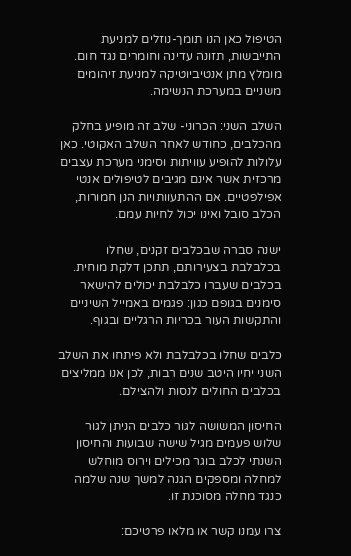הטיפול כאן הנו תומך-נוזלים למניעת התייבשות, תזונה עדינה וחומרים נגד חום. מומלץ מתן אנטיביוטיקה למניעת זיהומים משניים במערכת הנשימה.

השלב השני: הכרוני- שלב זה מופיע בחלק מהכלבים, כחודש לאחר השלב האקוטי. כאן עלולות להופיע עוויתות וסימני מערכת עצבים מרכזית אשר אינם מגיבים לטיפולים אנטי אפילפטיים. אם ההתעוותויות הנן חמורות, הכלב סובל ואינו יכול לחיות עמם.

ישנה סברה שבכלבים זקנים, שחלו בכלבלבת בצעירותם, תתכן דלקת מוחית.
בכלבים שעברו כלבלבת יכולים להישאר סימנים בגופם כגון: פגמים באמייל השיניים והתקשות העור בכריות הרגליים ובגוף.

כלבים שחלו בכלבלבת ולא פיתחו את השלב השני יחיו היטב שנים רבות, לכן אנו ממליצים בכלבים החולים לנסות ולהצילם.

החיסון המשושה לגור כלבים הניתן לגור שלוש פעמים מגיל שישה שבועות והחיסון השנתי לכלב בוגר מכילים וירוס מוחלש למחלה ומספקים הגנה למשך שנה שלמה כנגד מחלה מסוכנת זו.

צרו עמנו קשר או מלאו פרטיכם: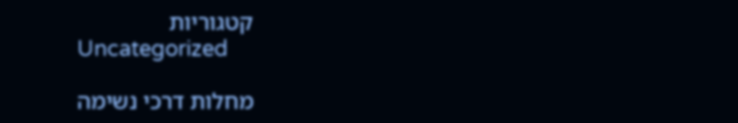קטגוריות
Uncategorized

מחלות דרכי נשימה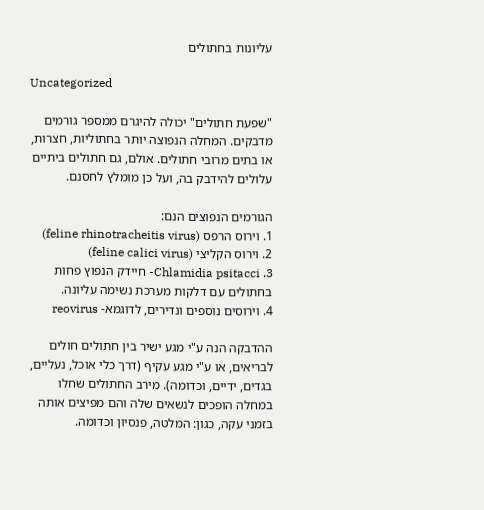עליונות בחתולים

Uncategorized

"שפעת חתולים" יכולה להיגרם ממספר גורמים מדבקים. המחלה הנפוצה יותר בחתוליות, חצרות, או בתים מרובי חתולים. אולם, גם חתולים ביתיים עלולים להידבק בה, ועל כן מומלץ לחסנם.

הגורמים הנפוצים הנם:
1. וירוס הרפס (feline rhinotracheitis virus)
2. וירוס הקליצי (feline calici virus)
3. Chlamidia psitacci- חיידק הנפוץ פחות בחתולים עם דלקות מערכת נשימה עליונה.
4. וירוסים נוספים ונדירים, לדוגמא- reovirus

ההדבקה הנה ע"י מגע ישיר בין חתולים חולים לבריאים, או ע"י מגע עקיף (דרך כלי אוכל, נעליים, בגדים, ידיים, וכדומה). מירב החתולים שחלו במחלה הופכים לנשאים שלה והם מפיצים אותה בזמני עקה, כגון: המלטה, פנסיון וכדומה.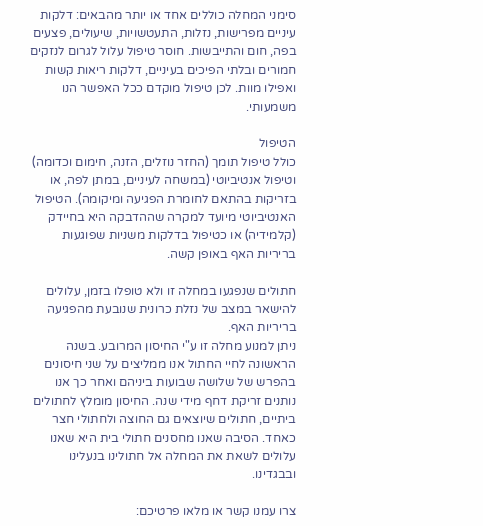סימני המחלה כוללים אחד או יותר מהבאים: דלקות עיניים מפרישות, נזלות, התעטשויות, שיעולים, פצעים בפה, חום והתייבשות. חוסר טיפול עלול לגרום לנזקים חמורים ובלתי הפיכים בעיניים, דלקות ריאות קשות ואפילו מוות. לכן טיפול מוקדם ככל האפשר הנו משמעותי.

הטיפול
כולל טיפול תומך (החזר נוזלים, הזנה, חימום וכדומה) וטיפול אנטיביוטי (במשחה לעיניים, במתן לפה, או בזריקות בהתאם לחומרת הפגיעה ומיקומה). הטיפול האנטיביוטי מיועד למקרה שההדבקה היא בחיידק (קלמידיה) או כטיפול בדלקות משניות שפוגעות בריריות האף באופן קשה.

חתולים שנפגעו במחלה זו ולא טופלו בזמן, עלולים להישאר במצב של נזלת כרונית שנובעת מהפגיעה בריריות האף.
ניתן למנוע מחלה זו ע"י החיסון המרובע. בשנה הראשונה לחיי החתול אנו ממליצים על שני חיסונים בהפרש של שלושה שבועות ביניהם ואחר כך אנו נותנים זריקת דחף מידי שנה. החיסון מומלץ לחתולים ביתיים, חתולים שיוצאים גם החוצה ולחתולי חצר כאחד. הסיבה שאנו מחסנים חתולי בית היא שאנו עלולים לשאת את המחלה אל חתולינו בנעלינו ובבגדינו.

צרו עמנו קשר או מלאו פרטיכם: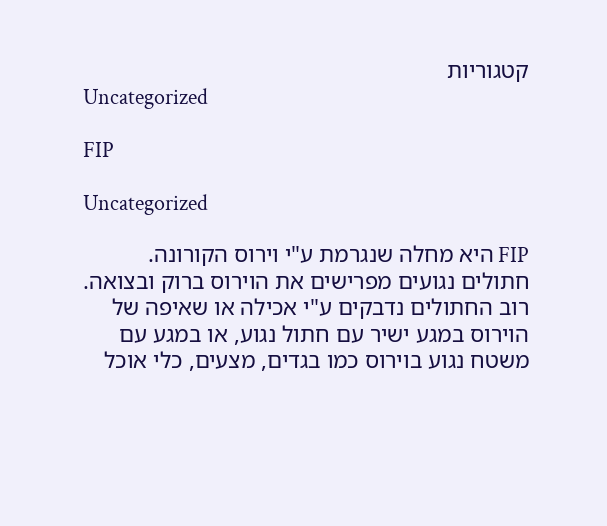קטגוריות
Uncategorized

FIP

Uncategorized

FIP היא מחלה שנגרמת ע"י וירוס הקורונה. חתולים נגועים מפרישים את הוירוס ברוק ובצואה. רוב החתולים נדבקים ע"י אכילה או שאיפה של הוירוס במגע ישיר עם חתול נגוע, או במגע עם משטח נגוע בוירוס כמו בגדים, מצעים, כלי אוכל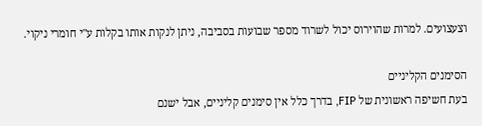וצעצועים. למרות שהוירוס יכול לשרוד מספר שבועות בסביבה, ניתן לנקות אותו בקלות ע"י חומרי ניקוי.

הסימנים הקליניים
בעת חשיפה ראשונית של FIP, בדרך כלל אין סימנים קליניים, אבל ישנם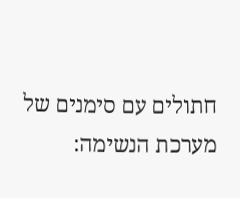חתולים עם סימנים של מערכת הנשימה: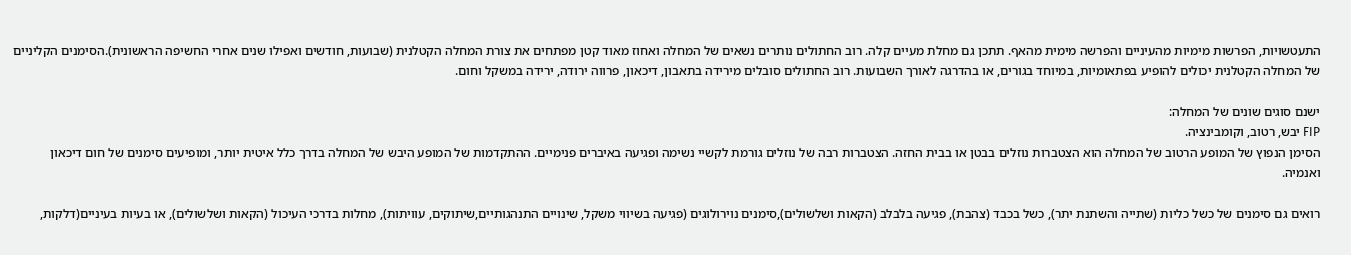התעטשויות, הפרשות מימיות מהעיניים והפרשה מימית מהאף. תתכן גם מחלת מעיים קלה. רוב החתולים נותרים נשאים של המחלה ואחוז מאוד קטן מפתחים את צורת המחלה הקטלנית (שבועות, חודשים ואפילו שנים אחרי החשיפה הראשונית).הסימנים הקליניים של המחלה הקטלנית יכולים להופיע בפתאומיות, במיוחד בגורים, או בהדרגה לאורך השבועות. רוב החתולים סובלים מירידה בתאבון, דיכאון, פרווה ירודה, ירידה במשקל וחום.

ישנם סוגים שונים של המחלה:
FIP יבש, רטוב, וקומבינציה.
הסימן הנפוץ של המופע הרטוב של המחלה הוא הצטברות נוזלים בבטן או בבית החזה. הצטברות רבה של נוזלים גורמת לקשיי נשימה ופגיעה באיברים פנימיים. ההתקדמות של המופע היבש של המחלה בדרך כלל איטית יותר, ומופיעים סימנים של חום דיכאון ואנמיה.

רואים גם סימנים של כשל כליות (שתייה והשתנת יתר), כשל בכבד (צהבת), פגיעה בלבלב (הקאות ושלשולים),סימנים נוירולוגים (פגיעה בשיווי משקל, שינויים התנהגותיים,שיתוקים, עוויתות), מחלות בדרכי העיכול (הקאות ושלשולים), או בעיות בעיניים(דלקות,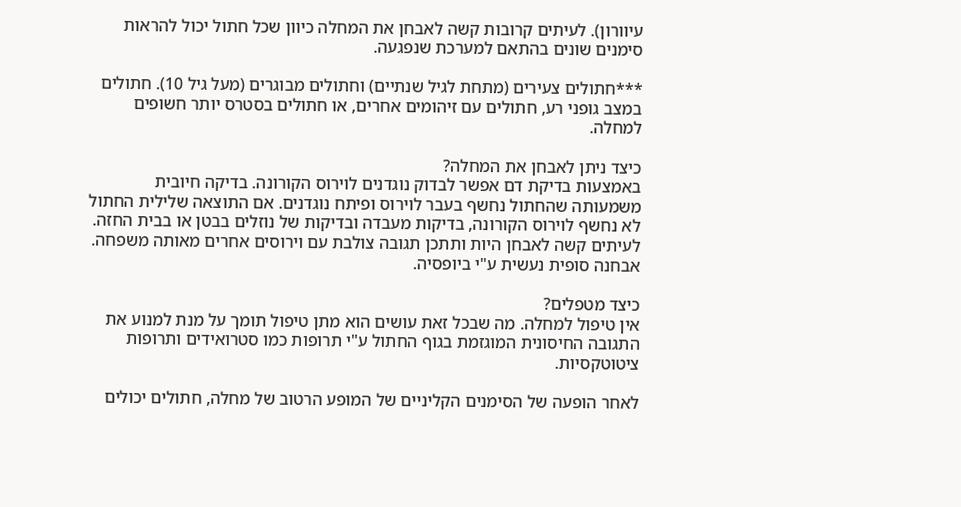עיוורון). לעיתים קרובות קשה לאבחן את המחלה כיוון שכל חתול יכול להראות סימנים שונים בהתאם למערכת שנפגעה.

***חתולים צעירים (מתחת לגיל שנתיים) וחתולים מבוגרים (מעל גיל 10). חתולים במצב גופני רע, חתולים עם זיהומים אחרים, או חתולים בסטרס יותר חשופים למחלה.

כיצד ניתן לאבחן את המחלה?
באמצעות בדיקת דם אפשר לבדוק נוגדנים לוירוס הקורונה. בדיקה חיובית משמעותה שהחתול נחשף בעבר לוירוס ופיתח נוגדנים. אם התוצאה שלילית החתול לא נחשף לוירוס הקורונה, בדיקות מעבדה ובדיקות של נוזלים בבטן או בבית החזה.
לעיתים קשה לאבחן היות ותתכן תגובה צולבת עם וירוסים אחרים מאותה משפחה. אבחנה סופית נעשית ע"י ביופסיה.

כיצד מטפלים?
אין טיפול למחלה. מה שבכל זאת עושים הוא מתן טיפול תומך על מנת למנוע את התגובה החיסונית המוגזמת בגוף החתול ע"י תרופות כמו סטרואידים ותרופות ציטוטקסיות.

לאחר הופעה של הסימנים הקליניים של המופע הרטוב של מחלה, חתולים יכולים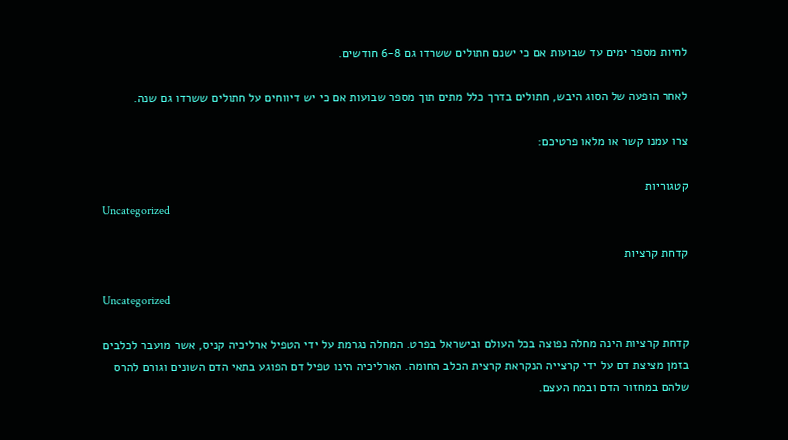לחיות מספר ימים עד שבועות אם כי ישנם חתולים ששרדו גם 6-8 חודשים.

לאחר הופעה של הסוג היבש, חתולים בדרך כלל מתים תוך מספר שבועות אם כי יש דיווחים על חתולים ששרדו גם שנה.

צרו עמנו קשר או מלאו פרטיכם:

קטגוריות
Uncategorized

קדחת קרציות

Uncategorized

קדחת קרציות הינה מחלה נפוצה בכל העולם ובישראל בפרט. המחלה נגרמת על ידי הטפיל ארליכיה קניס, אשר מועבר לכלבים בזמן מציצת דם על ידי קרצייה הנקראת קרצית הכלב החומה. הארליכיה הינו טפיל דם הפוגע בתאי הדם השונים וגורם להרס שלהם במחזור הדם ובמח העצם.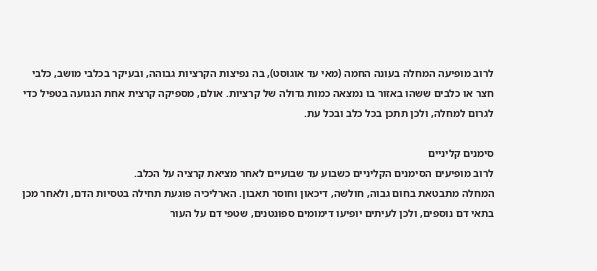לרוב מופיעה המחלה בעונה החמה (מאי עד אוגוסט), בה נפיצות הקרציות גבוהה, ובעיקר בכלבי מושב, כלבי חצר או כלבים ששהו באזור בו נמצאה כמות גדולה של קרציות. אולם, מספיקה קרצית אחת הנגועה בטפיל כדי לגרום למחלה, ולכן תתכן בכל כלב ובכל עת.

סימנים קליניים
לרוב מופיעים הסימנים הקליניים כשבוע עד שבועיים לאחר מציאת קרציה על הכלב.
המחלה מתבטאת בחום גבוה, חולשה, דיכאון וחוסר תאבון. הארליכיה פוגעת תחילה בטסיות הדם, ולאחר מכן בתאי דם נוספים, ולכן לעיתים יופיעו דימומים ספונטנים, שטפי דם על העור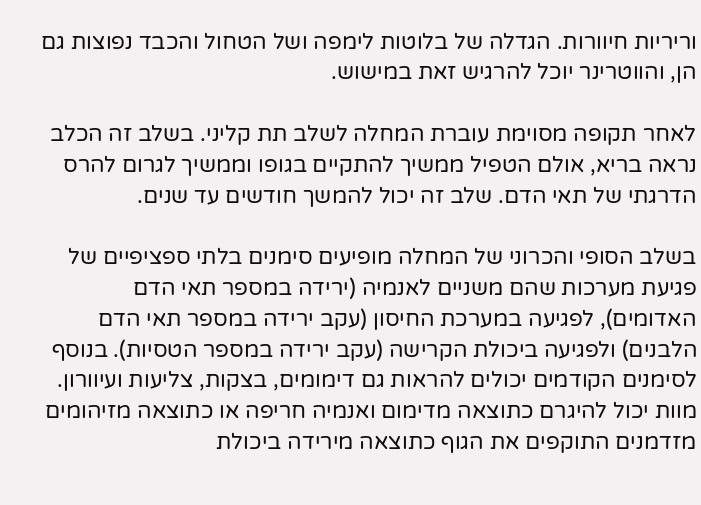וריריות חיוורות. הגדלה של בלוטות לימפה ושל הטחול והכבד נפוצות גם הן, והווטרינר יוכל להרגיש זאת במישוש.

לאחר תקופה מסוימת עוברת המחלה לשלב תת קליני. בשלב זה הכלב נראה בריא, אולם הטפיל ממשיך להתקיים בגופו וממשיך לגרום להרס הדרגתי של תאי הדם. שלב זה יכול להמשך חודשים עד שנים.

בשלב הסופי והכרוני של המחלה מופיעים סימנים בלתי ספציפיים של פגיעת מערכות שהם משניים לאנמיה (ירידה במספר תאי הדם האדומים), לפגיעה במערכת החיסון (עקב ירידה במספר תאי הדם הלבנים) ולפגיעה ביכולת הקרישה (עקב ירידה במספר הטסיות). בנוסף לסימנים הקודמים יכולים להראות גם דימומים, בצקות, צליעות ועיוורון. מוות יכול להיגרם כתוצאה מדימום ואנמיה חריפה או כתוצאה מזיהומים מזדמנים התוקפים את הגוף כתוצאה מירידה ביכולת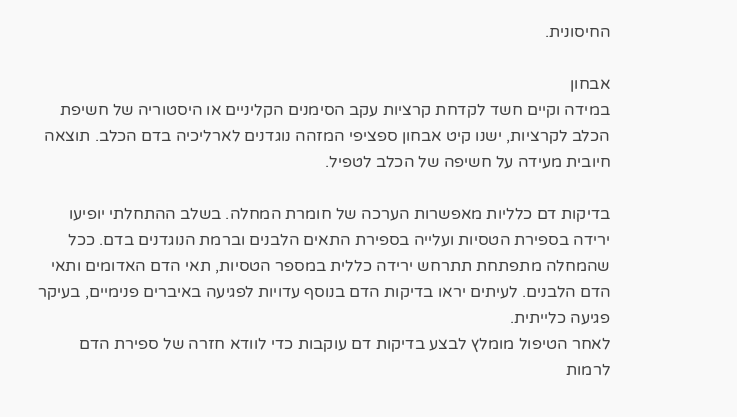החיסונית.

אבחון
במידה וקיים חשד לקדחת קרציות עקב הסימנים הקליניים או היסטוריה של חשיפת הכלב לקרציות, ישנו קיט אבחון ספציפי המזהה נוגדנים לארליכיה בדם הכלב. תוצאה חיובית מעידה על חשיפה של הכלב לטפיל.

בדיקות דם כלליות מאפשרות הערכה של חומרת המחלה. בשלב ההתחלתי יופיעו ירידה בספירת הטסיות ועלייה בספירת התאים הלבנים וברמת הנוגדנים בדם. ככל שהמחלה מתפתחת תתרחש ירידה כללית במספר הטסיות, תאי הדם האדומים ותאי הדם הלבנים. לעיתים יראו בדיקות הדם בנוסף עדויות לפגיעה באיברים פנימיים, בעיקר פגיעה כלייתית.
לאחר הטיפול מומלץ לבצע בדיקות דם עוקבות כדי לוודא חזרה של ספירת הדם לרמות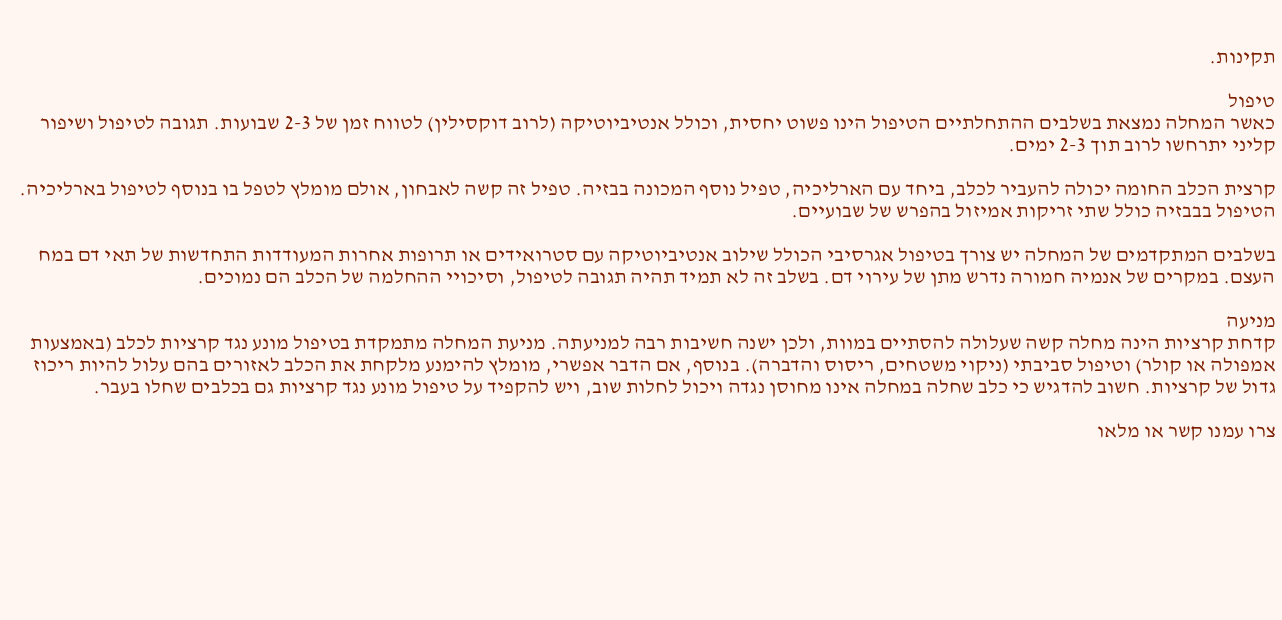תקינות.

טיפול
כאשר המחלה נמצאת בשלבים ההתחלתיים הטיפול הינו פשוט יחסית, וכולל אנטיביוטיקה (לרוב דוקסילין) לטווח זמן של 2-3 שבועות. תגובה לטיפול ושיפור קליני יתרחשו לרוב תוך 2-3 ימים.

קרצית הכלב החומה יכולה להעביר לכלב, ביחד עם הארליכיה, טפיל נוסף המכונה בבזיה. טפיל זה קשה לאבחון, אולם מומלץ לטפל בו בנוסף לטיפול בארליכיה. הטיפול בבבזיה כולל שתי זריקות אמיזול בהפרש של שבועיים.

בשלבים המתקדמים של המחלה יש צורך בטיפול אגרסיבי הכולל שילוב אנטיביוטיקה עם סטרואידים או תרופות אחרות המעודדות התחדשות של תאי דם במח העצם. במקרים של אנמיה חמורה נדרש מתן של עירוי דם. בשלב זה לא תמיד תהיה תגובה לטיפול, וסיכויי ההחלמה של הכלב הם נמוכים.

מניעה
קדחת קרציות הינה מחלה קשה שעלולה להסתיים במוות, ולכן ישנה חשיבות רבה למניעתה. מניעת המחלה מתמקדת בטיפול מונע נגד קרציות לכלב (באמצעות אמפולה או קולר) וטיפול סביבתי (ניקוי משטחים, ריסוס והדברה). בנוסף, אם הדבר אפשרי, מומלץ להימנע מלקחת את הכלב לאזורים בהם עלול להיות ריכוז גדול של קרציות. חשוב להדגיש כי כלב שחלה במחלה אינו מחוסן נגדה ויכול לחלות שוב, ויש להקפיד על טיפול מונע נגד קרציות גם בכלבים שחלו בעבר.

צרו עמנו קשר או מלאו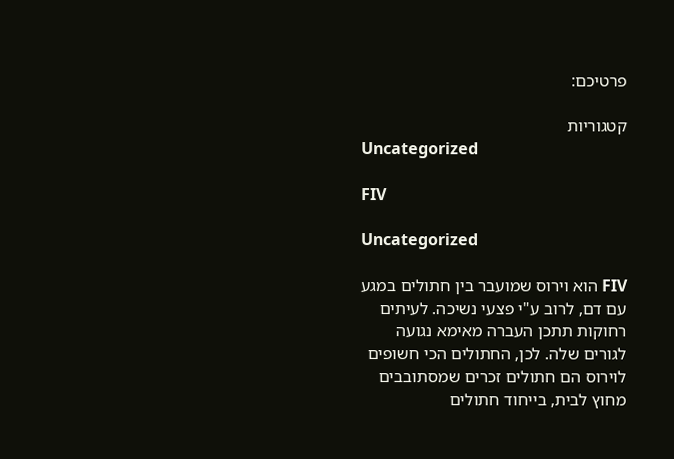פרטיכם:

קטגוריות
Uncategorized

FIV

Uncategorized

FIV הוא וירוס שמועבר בין חתולים במגע עם דם, לרוב ע"י פצעי נשיכה. לעיתים רחוקות תתכן העברה מאימא נגועה לגורים שלה. לכן, החתולים הכי חשופים לוירוס הם חתולים זכרים שמסתובבים מחוץ לבית, בייחוד חתולים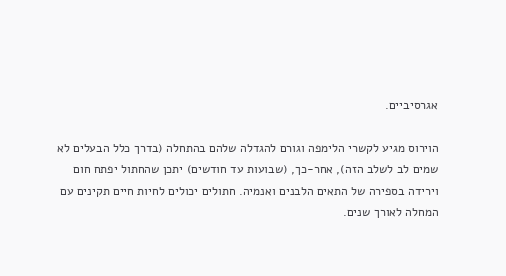אגרסיביים.

הוירוס מגיע לקשרי הלימפה וגורם להגדלה שלהם בהתחלה (בדרך כלל הבעלים לא שמים לב לשלב הזה), אחר-כך, (שבועות עד חודשים) יתכן שהחתול יפתח חום וירידה בספירה של התאים הלבנים ואנמיה. חתולים יכולים לחיות חיים תקינים עם המחלה לאורך שנים.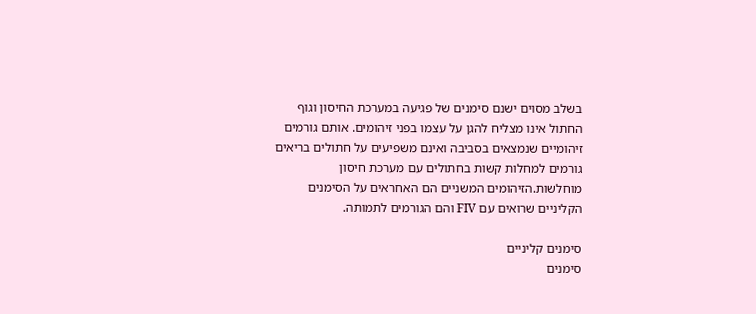בשלב מסוים ישנם סימנים של פגיעה במערכת החיסון וגוף החתול אינו מצליח להגן על עצמו בפני זיהומים. אותם גורמים זיהומיים שנמצאים בסביבה ואינם משפיעים על חתולים בריאים גורמים למחלות קשות בחתולים עם מערכת חיסון מוחלשות.הזיהומים המשניים הם האחראים על הסימנים הקליניים שרואים עם FIV והם הגורמים לתמותה.

סימנים קליניים
סימנים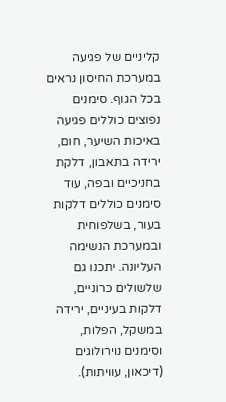קליניים של פגיעה במערכת החיסון נראים בכל הגוף. סימנים נפוצים כוללים פגיעה באיכות השיער, חום, ירידה בתאבון, דלקת בחניכיים ובפה, עוד סימנים כוללים דלקות בעור, בשלפוחית ובמערכת הנשימה העליונה. יתכנו גם שלשולים כרוניים, דלקות בעיניים, ירידה במשקל, הפלות, וסימנים נוירולוגים (דיכאון, עוויתות).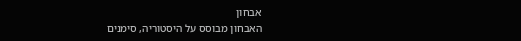אבחון
האבחון מבוסס על היסטוריה, סימנים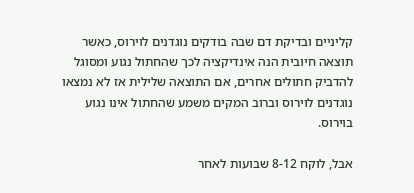קליניים ובדיקת דם שבה בודקים נוגדנים לוירוס, כאשר תוצאה חיובית הנה אינדיקציה לכך שהחתול נגוע ומסוגל להדביק חתולים אחרים, אם התוצאה שלילית אז לא נמצאו נוגדנים לוירוס וברוב המקים משמע שהחתול אינו נגוע בוירוס.

אבל, לוקח 8-12 שבועות לאחר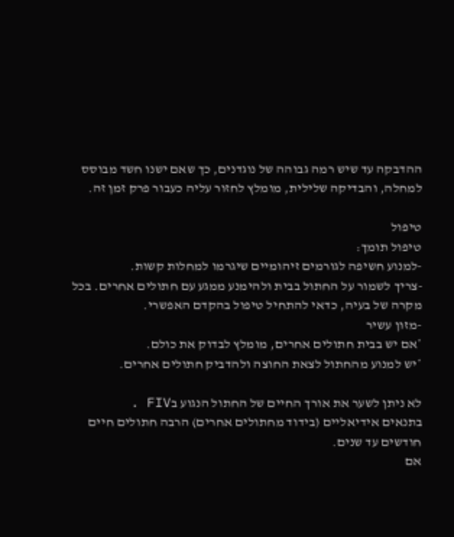ההדבקה עד שיש רמה גבוהה של נוגדנים, כך שאם ישנו חשד מבוסס למחלה, והבדיקה שלילית, מומלץ לחזור עליה כעבור פרק זמן זה.

טיפול
טיפול תומך:
-למנוע חשיפה לגורמים זיהומיים שיגרמו למחלות קשות.
-צריך לשמור על החתול בבית ולהימנע ממגע עם חתולים אחרים. בכל מקרה של בעיה, כדאי להתחיל טיפול בהקדם האפשרי.
-מזון עשיר
*אם יש בבית חתולים אחרים, מומלץ לבדוק את כולם.
*יש למנוע מהחתול לצאת החוצה ולהדביק חתולים אחרים.

לא ניתן לשער את אורך החיים של החתול הנגוע בFIV .
בתנאים אידיאליים (בידוד מחתולים אחרים) הרבה חתולים חיים חודשים עד שנים.
אם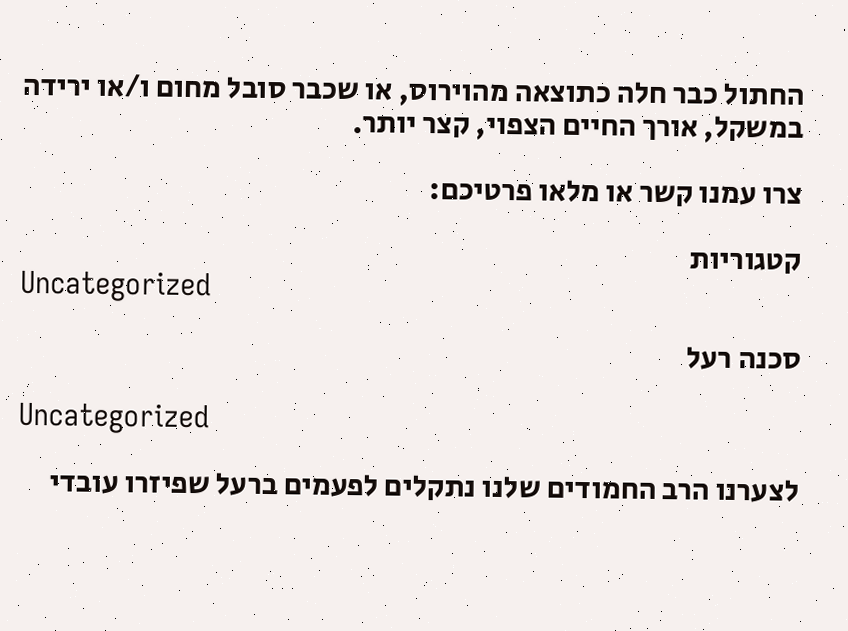החתול כבר חלה כתוצאה מהוירוס, או שכבר סובל מחום ו/או ירידה במשקל, אורך החיים הצפוי, קצר יותר.

צרו עמנו קשר או מלאו פרטיכם:

קטגוריות
Uncategorized

סכנה רעל

Uncategorized

לצערנו הרב החמודים שלנו נתקלים לפעמים ברעל שפיזרו עובדי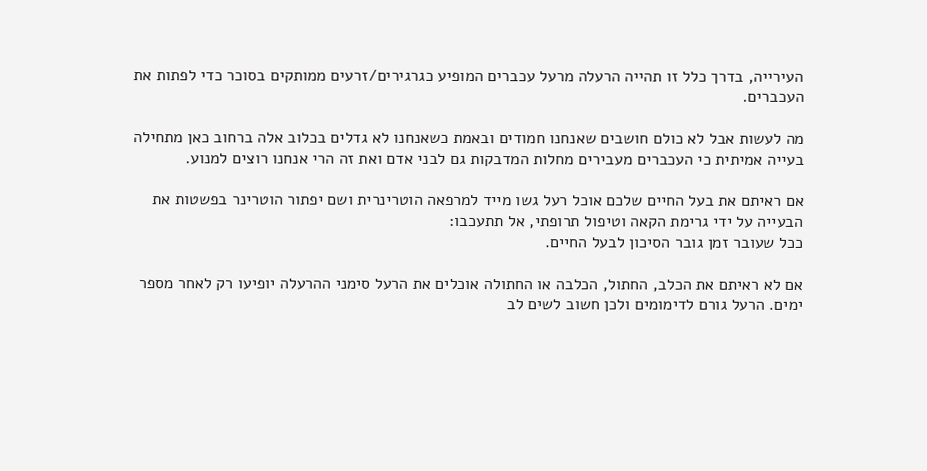העירייה, בדרך כלל זו תהייה הרעלה מרעל עכברים המופיע כגרגירים/זרעים ממותקים בסוכר כדי לפתות את העכברים.

מה לעשות אבל לא כולם חושבים שאנחנו חמודים ובאמת כשאנחנו לא גדלים בכלוב אלה ברחוב כאן מתחילה בעייה אמיתית כי העכברים מעבירים מחלות המדבקות גם לבני אדם ואת זה הרי אנחנו רוצים למנוע.

אם ראיתם את בעל החיים שלכם אוכל רעל גשו מייד למרפאה הוטרינרית ושם יפתור הוטרינר בפשטות את הבעייה על ידי גרימת הקאה וטיפול תרופתי, אל תתעכבו:
ככל שעובר זמן גובר הסיכון לבעל החיים.

אם לא ראיתם את הכלב, החתול, הכלבה או החתולה אוכלים את הרעל סימני ההרעלה יופיעו רק לאחר מספר ימים. הרעל גורם לדימומים ולכן חשוב לשים לב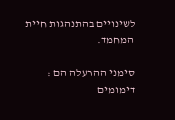לשינויים בהתנהגות חיית המחמד.

סימני ההרעלה הם :
דימומים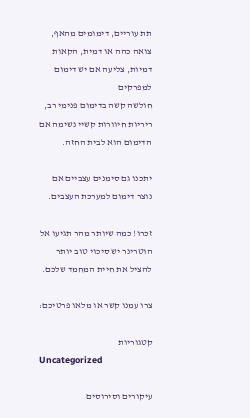תת עוריים, דימומים מהאף, צואה כהה או דמית, הקאות דמיות, צליעה אם יש דימום למפרקים
חולשה קשה בדימום פנימי רב, ריריות חיוורות קשיי נשימה אם הדימום הוא לבית החזה.

יתכנו גם סימנים עצביים אם נוצר דימום למערכת העצבים.

זכרו! כמה שיותר מהר תגיעו אל הוטרינר יש סיכוי טוב יותר להציל את חיית המחמד שלכם.

צרו עמנו קשר או מלאו פרטיכם:

קטגוריות
Uncategorized

עיקורים וסירוסים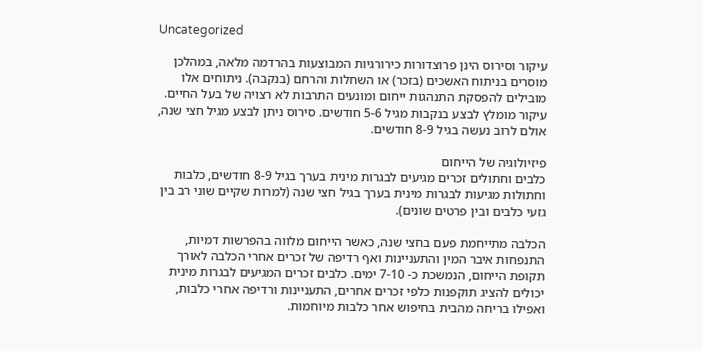Uncategorized

עיקור וסירוס הינן פרוצדורות כירורגיות המבוצעות בהרדמה מלאה, במהלכן מוסרים בניתוח האשכים (בזכר) או השחלות והרחם (בנקבה). ניתוחים אלו מובילים להפסקת התנהגות ייחום ומונעים התרבות לא רצויה של בעל החיים. עיקור מומלץ לבצע בנקבות מגיל 5-6 חודשים. סירוס ניתן לבצע מגיל חצי שנה, אולם לרוב נעשה בגיל 8-9 חודשים.

פיזיולוגיה של הייחום
כלבים וחתולים זכרים מגיעים לבגרות מינית בערך בגיל 8-9 חודשים, כלבות וחתולות מגיעות לבגרות מינית בערך בגיל חצי שנה (למרות שקיים שוני רב בין גזעי כלבים ובין פרטים שונים).

הכלבה מתייחמת פעם בחצי שנה, כאשר הייחום מלווה בהפרשות דמיות, התנפחות איבר המין והתעניינות ואף רדיפה של זכרים אחרי הכלבה לאורך תקופת הייחום, הנמשכת כ- 7-10 ימים. כלבים זכרים המגיעים לבגרות מינית יכולים להציג תוקפנות כלפי זכרים אחרים, התעניינות ורדיפה אחרי כלבות, ואפילו בריחה מהבית בחיפוש אחר כלבות מיוחמות.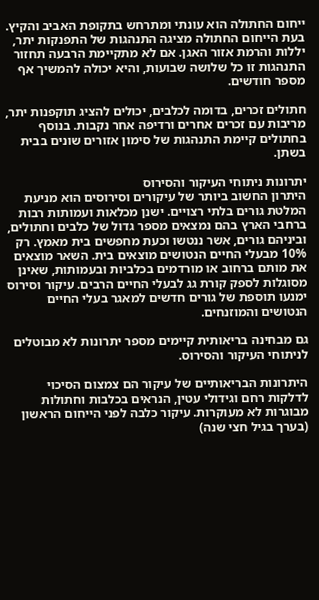ייחום החתולה הוא עונתי ומתרחש בתקופת האביב והקיץ. בעת הייחום החתולה מציגה התנהגות של התפנקות יתר, יללות והרמת אזור האגן. אם לא מתקיימת הרבעה תחזור התנהגות זו כל שלושה שבועות, והיא יכולה להמשיך אף מספר חודשים.

חתולים זכרים, בדומה לכלבים, יכולים להציג תוקפנות יתר, מריבות עם זכרים אחרים ורדיפה אחר נקבות. בנוסף בחתולים קיימת התנהגות של סימון אזורים שונים בבית בשתן.

יתרונות ניתוחי העיקור והסירוס
היתרון החשוב ביותר של עיקורים וסירוסים הוא מניעת המלטת גורים בלתי רצויים. ישנן מכלאות ועמותות רבות ברחבי הארץ בהם נמצאים מספר גדול של כלבים וחתולים, וביניהם גורים, אשר ננטשו וכעת מחפשים בית מאמץ. רק 10% מבעלי החיים הנטושים מוצאים בית. השאר מוצאים את מותם ברחוב או מורדמים בכלביות ובעמותות, שאינן מסוגלות לספק קורת גג לבעלי החיים הרבים. עיקור וסירוס ימנעו תוספת של גורים חדשים למאגר בעלי החיים הנטושים והמוזנחים.

גם מבחינה בריאותית קיימים מספר יתרונות לא מבוטלים לניתוחי העיקור והסירוס.

היתרונות הבריאותיים של עיקור הם צמצום הסיכוי לדלקות רחם וגידולי עטין, הנראים בכלבות וחתולות מבוגרות לא מעוקרות. עיקור כלבה לפני הייחום הראשון (בערך בגיל חצי שנה)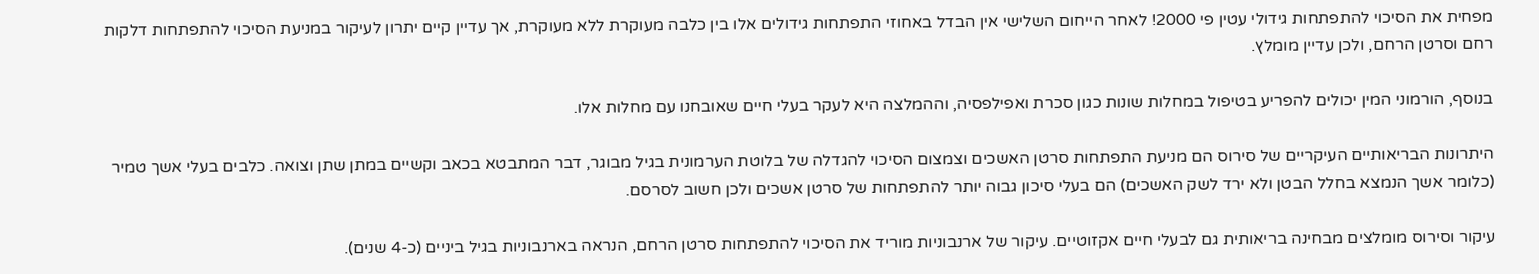מפחית את הסיכוי להתפתחות גידולי עטין פי 2000! לאחר הייחום השלישי אין הבדל באחוזי התפתחות גידולים אלו בין כלבה מעוקרת ללא מעוקרת, אך עדיין קיים יתרון לעיקור במניעת הסיכוי להתפתחות דלקות רחם וסרטן הרחם, ולכן עדיין מומלץ.

בנוסף, הורמוני המין יכולים להפריע בטיפול במחלות שונות כגון סכרת ואפילפסיה, וההמלצה היא לעקר בעלי חיים שאובחנו עם מחלות אלו.

היתרונות הבריאותיים העיקריים של סירוס הם מניעת התפתחות סרטן האשכים וצמצום הסיכוי להגדלה של בלוטת הערמונית בגיל מבוגר, דבר המתבטא בכאב וקשיים במתן שתן וצואה. כלבים בעלי אשך טמיר (כלומר אשך הנמצא בחלל הבטן ולא ירד לשק האשכים) הם בעלי סיכון גבוה יותר להתפתחות של סרטן אשכים ולכן חשוב לסרסם.

עיקור וסירוס מומלצים מבחינה בריאותית גם לבעלי חיים אקזוטיים. עיקור של ארנבוניות מוריד את הסיכוי להתפתחות סרטן הרחם, הנראה בארנבוניות בגיל ביניים (כ-4 שנים).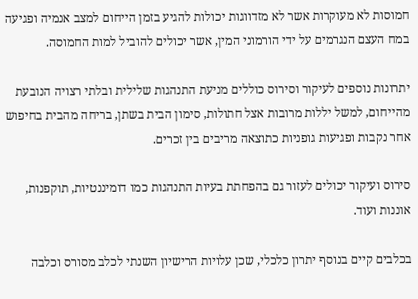חמוסות לא מעוקרות אשר לא מזדווגות יכולות להגיע בזמן הייחום למצב אנמיה ופגיעה במח העצם הנגרמים על ידי הורמוני המין, אשר יכולים להוביל למות החמוסה.

יתרונות נוספים לעיקור וסירוס כוללים מניעת התנהגות שלילית ובלתי רצויה הנובעת מהייחום, למשל יללות מרובות אצל חתולות, סימון הבית בשתן, בריחה מהבית בחיפוש אחר נקבות ופגיעות גופניות כתוצאה מריבים בין זכרים.

סירוס ועיקור יכולים לעזור גם בהפחתת בעיות התנהגות כמו דומיננטיות, תוקפנות, אוננות ועוד.

בכלבים קיים בנוסף יתרון כלכלי, שכן עלויות הרישיון השנתי לכלב מסורס וכלבה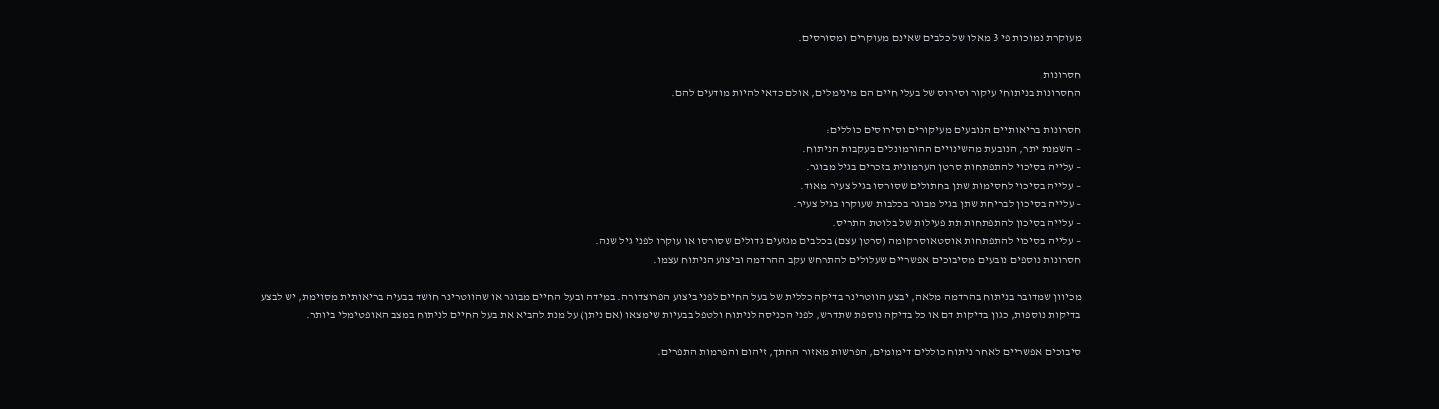מעוקרת נמוכות פי 3 מאלו של כלבים שאינם מעוקרים ומסורסים.

חסרונות
החסרונות בניתוחי עיקור וסירוס של בעלי חיים הם מינימלים, אולם כדאי להיות מודעים להם.

חסרונות בריאותיים הנובעים מעיקורים וסירוסים כוללים:
– השמנת יתר, הנובעת מהשינויים ההורמונלים בעקבות הניתוח.
– עלייה בסיכוי להתפתחות סרטן הערמונית בזכרים בגיל מבוגר.
– עלייה בסיכוי לחסימות שתן בחתולים שסורסו בגיל צעיר מאוד.
– עלייה בסיכון לבריחת שתן בגיל מבוגר בכלבות שעוקרו בגיל צעיר.
– עלייה בסיכון להתפתחות תת פעילות של בלוטת התריס.
– עלייה בסיכוי להתפתחות אוסטאוסרקומה (סרטן עצם) בכלבים מגזעים גדולים שסורסו או עוקרו לפני גיל שנה.
חסרונות נוספים נובעים מסיבוכים אפשריים שעלולים להתרחש עקב ההרדמה וביצוע הניתוח עצמו.

מכיוון שמדובר בניתוח בהרדמה מלאה, יבצע הווטרינר בדיקה כללית של בעל החיים לפני ביצוע הפרוצדורה. במידה ובעל החיים מבוגר או שהווטרינר חושד בבעיה בריאותית מסוימת, יש לבצע בדיקות נוספות, כגון בדיקות דם או כל בדיקה נוספת שתדרש, לפני הכניסה לניתוח ולטפל בבעיות שימצאו (אם ניתן) על מנת להביא את בעל החיים לניתוח במצב האופטימלי ביותר.

סיבוכים אפשריים לאחר ניתוח כוללים דימומים, הפרשות מאזור החתך, זיהום והפרמות התפרים.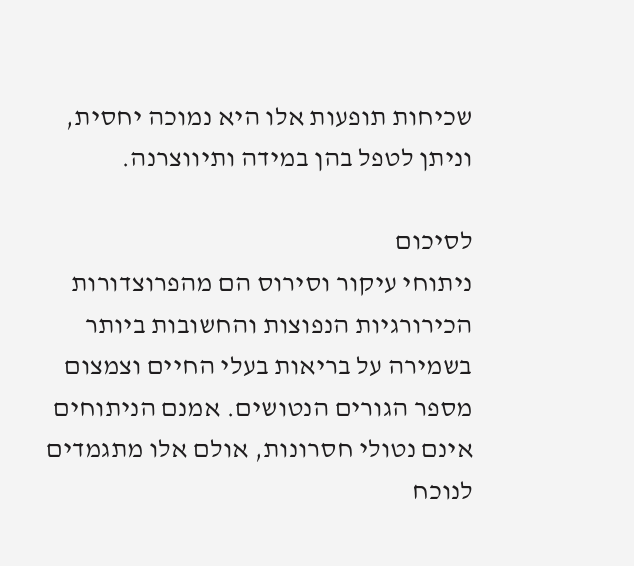שכיחות תופעות אלו היא נמוכה יחסית, וניתן לטפל בהן במידה ותיווצרנה.

לסיכום
ניתוחי עיקור וסירוס הם מהפרוצדורות הכירורגיות הנפוצות והחשובות ביותר בשמירה על בריאות בעלי החיים וצמצום מספר הגורים הנטושים. אמנם הניתוחים אינם נטולי חסרונות, אולם אלו מתגמדים לנוכח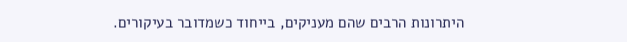היתרונות הרבים שהם מעניקים, בייחוד כשמדובר בעיקורים.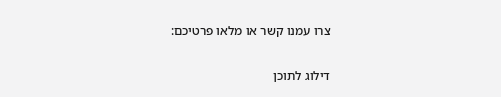צרו עמנו קשר או מלאו פרטיכם:

דילוג לתוכן